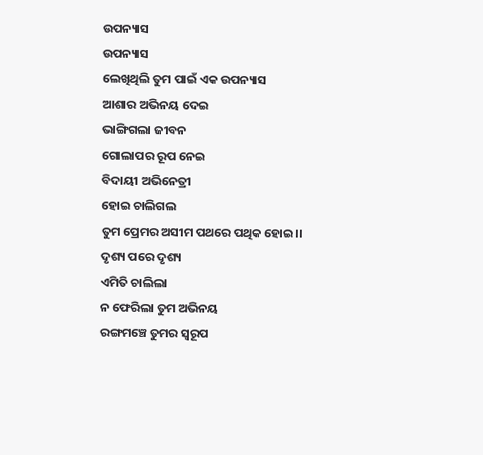ଉପନ୍ୟାସ
ଉପନ୍ୟାସ
ଲେଖିଥିଲି ତୁମ ପାଇଁ ଏକ ଉପନ୍ୟାସ
ଆଶାର ଅଭିନୟ ଦେଇ
ଭାଙ୍ଗିଗଲା ଜୀବନ
ଗୋଲାପର ରୂପ ନେଇ
ବିଦାୟୀ ଅଭିନେତ୍ରୀ
ହୋଇ ଚାଲିଗଲ
ତୁମ ପ୍ରେମର ଅସୀମ ପଥରେ ପଥିକ ହୋଇ।।
ଦୃଶ୍ୟ ପରେ ଦୃଶ୍ୟ
ଏମିତି ଚାଲିଲା
ନ ଫେରିଲା ତୁମ ଅଭିନୟ
ରଙ୍ଗମଞ୍ଚେ ତୁମର ସ୍ୱରୂପ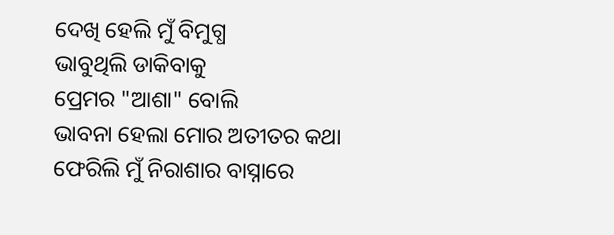ଦେଖି ହେଲି ମୁଁ ବିମୁଗ୍ଧ
ଭାବୁଥିଲି ଡାକିବାକୁ
ପ୍ରେମର "ଆଶା" ବୋଲି
ଭାବନା ହେଲା ମୋର ଅତୀତର କଥା
ଫେରିଲି ମୁଁ ନିରାଶାର ବାସ୍ନାରେ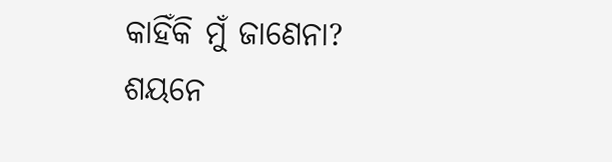କାହିଁକି ମୁଁ ଜାଣେନା?
ଶୟନେ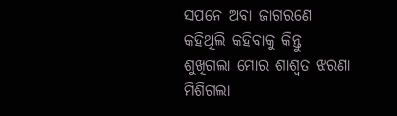ସପନେ ଅବା ଜାଗରଣେ
କହିଥିଲି କହିବାକୁ କିନ୍ତୁ
ଶୁଖିଗଲା ମୋର ଶାଶ୍ଵତ ଝରଣା
ମିଶିଗଲା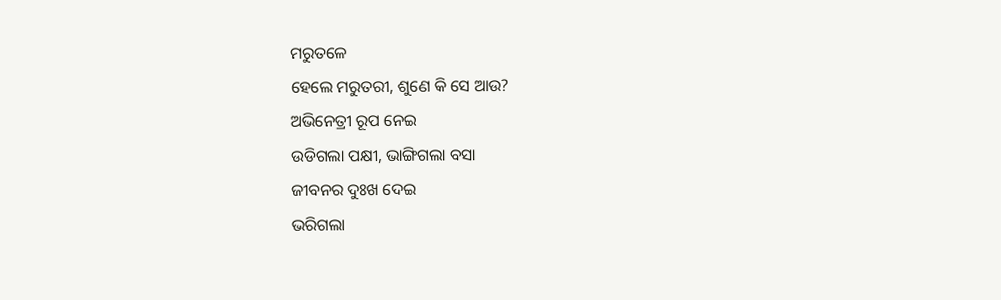ମରୁତଳେ
ହେଲେ ମରୁତରୀ, ଶୁଣେ କି ସେ ଆଉ?
ଅଭିନେତ୍ରୀ ରୂପ ନେଇ
ଉଡିଗଲା ପକ୍ଷୀ, ଭାଙ୍ଗିଗଲା ବସା
ଜୀବନର ଦୁଃଖ ଦେଇ
ଭରିଗଲା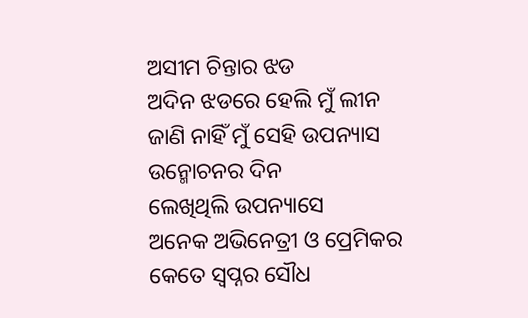ଅସୀମ ଚିନ୍ତାର ଝଡ
ଅଦିନ ଝଡରେ ହେଲି ମୁଁ ଲୀନ
ଜାଣି ନାହିଁ ମୁଁ ସେହି ଉପନ୍ୟାସ
ଉନ୍ମୋଚନର ଦିନ
ଲେଖିଥିଲି ଉପନ୍ୟାସେ
ଅନେକ ଅଭିନେତ୍ରୀ ଓ ପ୍ରେମିକର
କେତେ ସ୍ୱପ୍ନର ସୌଧ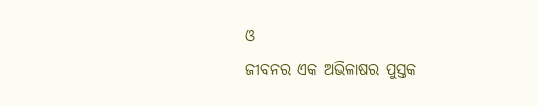ଓ
ଜୀବନର ଏକ ଅଭିଳାଷର ପୁସ୍ତକ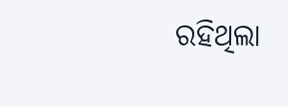ରହିଥିଲା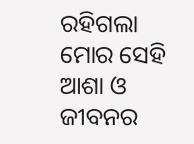ରହିଗଲା
ମୋର ସେହି ଆଶା ଓ ଜୀବନର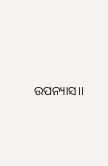ଉପନ୍ୟାସ।।